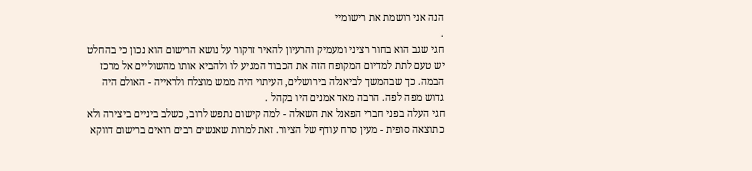הנה אני רושמת את רישומיי
.
חגי שגב הוא בחור רציני ומעמיק והרעיון להאיר זרקור על נושא הרישום הוא נכון כי בהחלט יש טעם לתת למדיום המקופח הזה את הכבוד המגיע לו ולהביא אותו מהשוליים אל מרכז הבמה. כך שבהמשך לביאנלה בירושלים, העיתוי היה ממש מוצלח ולראייה - האולם היה גדוש מפה לפה. הרבה מאד אמנים היו בקהל .
חגי העלה בפני חברי הפאנל את השאלה - למה קישום נתפש לרוב, כשלב ביניים ביצירה ולא כתוצאה סופית - מעין סרח עודף של הציור. זאת למרות שאנשים רבים רואים ברישום דווקא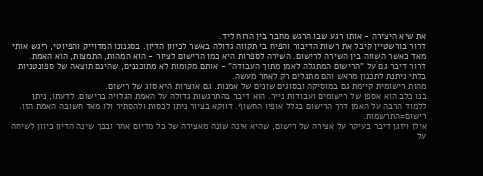את שיא היצירה - אותו רגע שבו הרגש מחבר בין הרוח ליד.
דרור בורשטיין קיבל את רשות הדיבור והפיח בי תקווה גדולה באשר לכיוון הדיון. בסגנונו המדוייק והפיוטי, ריגש אותי מאד כאשר השווה בין השירה לרישום. השירה לספרות היא כמו הרישום לציור - הוא המהות, התמצות, הוא האמת. דרור דיבר גם על "הרישום המתגלה לאמן מתוך העבודה" - אותם מקומות לא מתוכננים, שהינם תוצאה של ספונטניות בלתי ניתנת לתכנון מראש והם מתגלים רק לאחר מעשה.
מהות רישומית קיימת גם במוסיקה ובסוגים שונים של אמנות. גם אוצרות היא סוג של רישום.
בנו כלב הוא אספן של רישומים ועבודות נייר. הוא דיבר בהתרגשות גדולה על האמת הגלויה ברישום. לדעתו, ניתן ללמוד הרבה על האמן דרך הרישום בגלל אופיו החשוף. דווקא בציור ניתן לכסות ולהסתיר ולו מאד חשובה האמת הזו. רישום=התרשמות.
אילן ויזגן דיבר בעיקר על אצירה של רישום, שהיא אינה שונה מאצירה של כל מדיום אחר ובכך שינה הדיון כיוון לשיחה על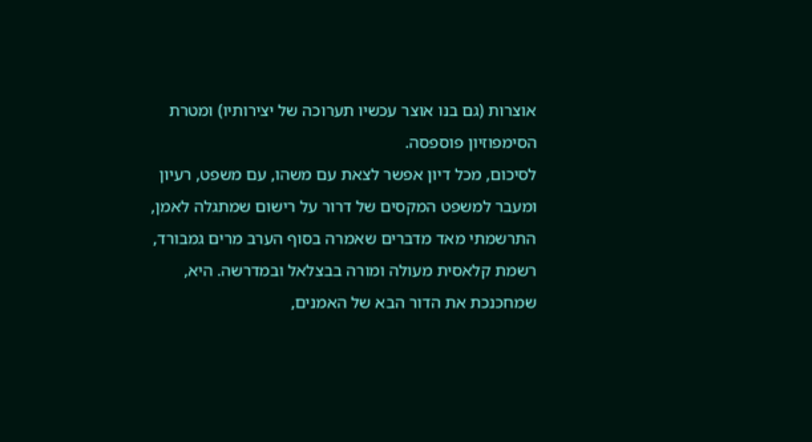אוצרות (גם בנו אוצר עכשיו תערוכה של יצירותיו) ומטרת הסימפוזיון פוספסה.
לסיכום, מכל דיון אפשר לצאת עם משהו, עם משפט, רעיון ומעבר למשפט המקסים של דרור על רישום שמתגלה לאמן, התרשמתי מאד מדברים שאמרה בסוף הערב מרים גמבורד, רשמת קלאסית מעולה ומורה בבצלאל ובמדרשה. היא, שמחכנכת את הדור הבא של האמנים,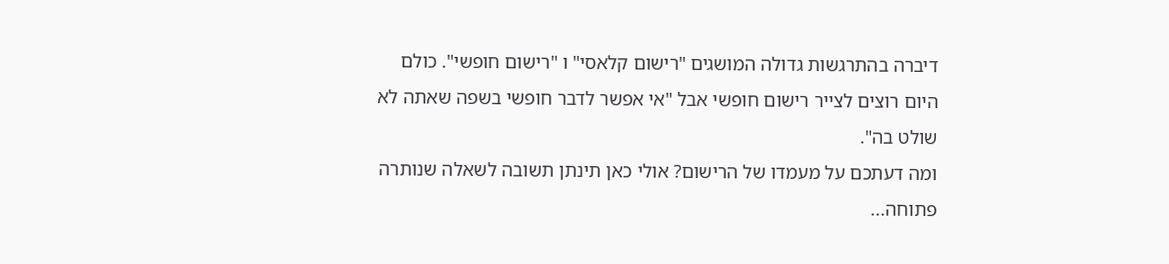דיברה בהתרגשות גדולה המושגים "רישום קלאסי" ו "רישום חופשי". כולם היום רוצים לצייר רישום חופשי אבל "אי אפשר לדבר חופשי בשפה שאתה לא שולט בה".
ומה דעתכם על מעמדו של הרישום? אולי כאן תינתן תשובה לשאלה שנותרה פתוחה...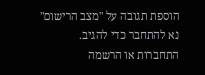הוספת תגובה על "מצב הרישום"
נא להתחבר כדי להגיב.
התחברות או הרשמה